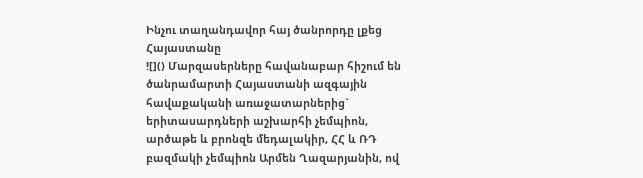Ինչու տաղանդավոր հայ ծանրորդը լքեց Հայաստանը
![]() Մարզասերները հավանաբար հիշում են ծանրամարտի Հայաստանի ազգային հավաքականի առաջատարներից` երիտասարդների աշխարհի չեմպիոն, արծաթե և բրոնզե մեդալակիր, ՀՀ և ՌԴ բազմակի չեմպիոն Արմեն Ղազարյանին, ով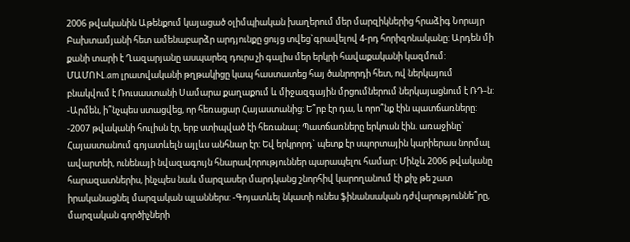2006 թվականին Աթենքում կայացած օլիմպիական խաղերում մեր մարզիկներից հրաձիգ Նորայր Բախտամյանի հետ ամենաբարձր արդյունքը ցույց տվեց`գրավելով 4-րդ հորիզոնականը: Արդեն մի քանի տարի է Ղազարյանը ասպարեզ դուրս չի գալիս մեր երկրի հավաքականի կազմում: ՄԱՄՈՒԼ.am լրատվականի թղթակիցը կապ հաստատեց հայ ծանրորդի հետ, ով ներկայում բնակվում է Ռուսաստանի Սամարա քաղաքում և միջազգային մրցումներում ներկայացնում է ՌԴ-ն: -Արմեն, ի՞նչպես ստացվեց, որ հեռացար Հայաստանից: Ե՞րբ էր դա, և որո՞նք էին պատճառները: -2007 թվականի հուլիսն էր, երբ ստիպված էի հեռանալ: Պատճառները երկուսն էին. առաջինը` Հայաստանում գոյատևելն այլևս անհնար էր: Եվ երկրորդ` պետք էր սպորտային կարիերաս նորմալ ավարտեի, ունենայի նվազագույն հնարավորություններ պարապելու համար: Մինչև 2006 թվականը հարազատներիս, ինչպես նաև մարզասեր մարդկանց շնորհիվ կարողանում էի քիչ թե շատ իրականացնել մարզական պլաններս: -Գոյատևել նկատի ունես ֆինանսական դժվարություննե՞րը, մարզական գործիչների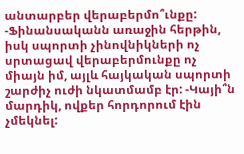անտարբեր վերաբերմո՞ւնքը: -Ֆինանսականն առաջին հերթին, իսկ սպորտի չինովնիկների ոչ սրտացավ վերաբերմունքը ոչ միայն իմ, այլև հայկական սպորտի շարժիչ ուժի նկատմամբ էր: -Կայի՞ն մարդիկ, ովքեր հորդորում էին չմեկնել: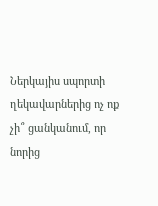Ներկայիս սպորտի ղեկավարներից ոչ ոք չի՞ ցանկանում, որ նորից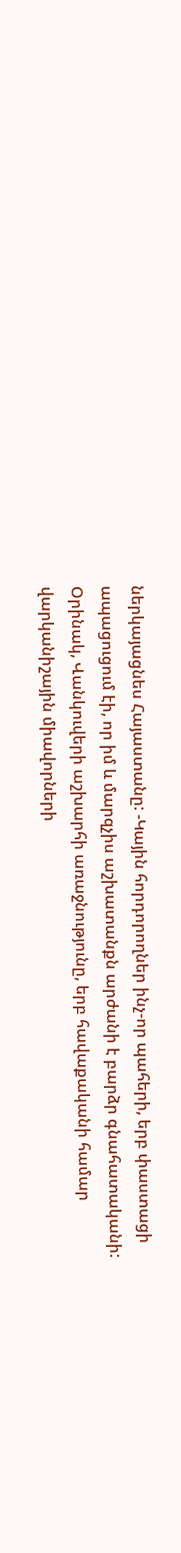ներկայացնես Հայաստանը: -Կային հորդորողներ ինչ-որ պահերի, երբ փաստացի ապացուցում էի, որ իմ և մարզչիս աշխատանքն արժանի է բարձր գնահատականի: Օրինակ, Վանկուվերի աշխարհի առաջնությունը, երբ հավաքականի համար վարկանիշային միավորների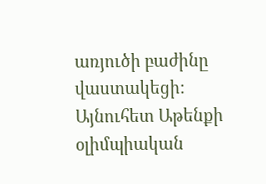առյուծի բաժինը վաստակեցի: Այնուհետ Աթենքի օլիմպիական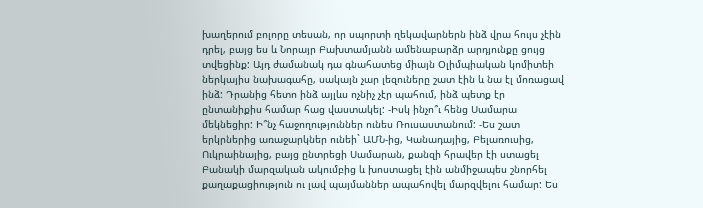խաղերում բոլորը տեսան, որ սպորտի ղեկավարներն ինձ վրա հույս չէին դրել, բայց ես և Նորայր Բախտամյանն ամենաբարձր արդյունքը ցույց տվեցինք: Այդ ժամանակ դա գնահատեց միայն Օլիմպիական կոմիտեի ներկայիս նախագահը, սակայն չար լեզուները շատ էին և նա էլ մոռացավ ինձ: Դրանից հետո ինձ այլևս ոչնիչ չէր պահում, ինձ պետք էր ընտանիքիս համար հաց վաստակել: -Իսկ ինչո՞ւ հենց Սամարա մեկնեցիր: Ի՞նչ հաջողություններ ունես Ռուսաստանում: -Ես շատ երկրներից առաջարկներ ունեի` ԱՄՆ-ից, Կանադայից, Բելառուսից, Ուկրաինայից, բայց ընտրեցի Սամարան, քանզի հրավեր էի ստացել Բանակի մարզական ակումբից և խոստացել էին անմիջապես շնորհել քաղաքացիություն ու լավ պայմաններ ապահովել մարզվելու համար: Ես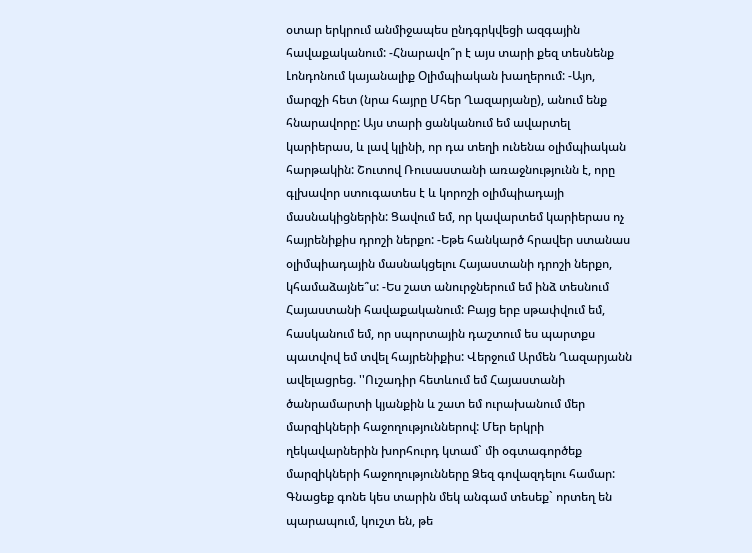օտար երկրում անմիջապես ընդգրկվեցի ազգային հավաքականում: -Հնարավո՞ր է այս տարի քեզ տեսնենք Լոնդոնում կայանալիք Օլիմպիական խաղերում: -Այո, մարզչի հետ (նրա հայրը Մհեր Ղազարյանը), անում ենք հնարավորը: Այս տարի ցանկանում եմ ավարտել կարիերաս, և լավ կլինի, որ դա տեղի ունենա օլիմպիական հարթակին: Շուտով Ռուսաստանի առաջնությունն է, որը գլխավոր ստուգատես է և կորոշի օլիմպիադայի մասնակիցներին: Ցավում եմ, որ կավարտեմ կարիերաս ոչ հայրենիքիս դրոշի ներքո: -Եթե հանկարծ հրավեր ստանաս օլիմպիադային մասնակցելու Հայաստանի դրոշի ներքո, կհամաձայնե՞ս: -Ես շատ անուրջներում եմ ինձ տեսնում Հայաստանի հավաքականում: Բայց երբ սթափվում եմ, հասկանում եմ, որ սպորտային դաշտում ես պարտքս պատվով եմ տվել հայրենիքիս: Վերջում Արմեն Ղազարյանն ավելացրեց. ''Ուշադիր հետևում եմ Հայաստանի ծանրամարտի կյանքին և շատ եմ ուրախանում մեր մարզիկների հաջողություններով: Մեր երկրի ղեկավարներին խորհուրդ կտամ` մի օգտագործեք մարզիկների հաջողությունները Ձեզ գովազդելու համար: Գնացեք գոնե կես տարին մեկ անգամ տեսեք` որտեղ են պարապում, կուշտ են, թե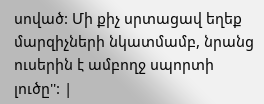սոված: Մի քիչ սրտացավ եղեք մարզիչների նկատմամբ, նրանց ուսերին է ամբողջ սպորտի լուծը'': |